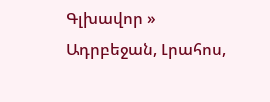Գլխավոր » Ադրբեջան, Լրահոս,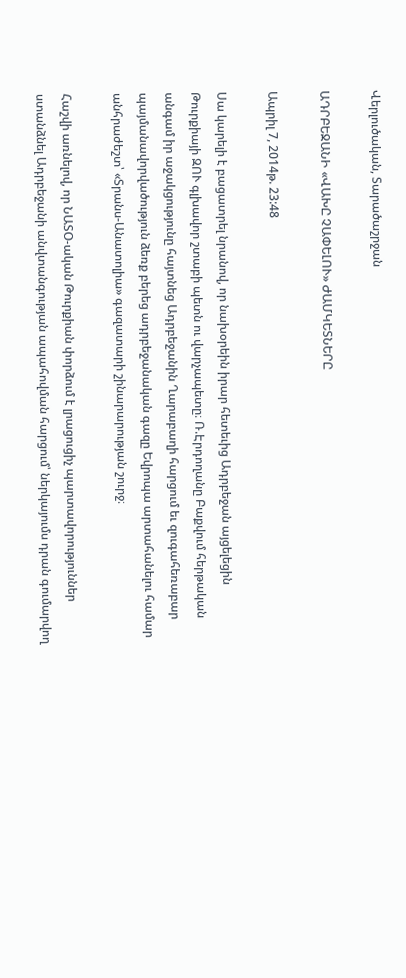Վերլուծական, Տարածաշրջան

ԱԴՐԲԵՋԱՆԻ «ՎԱԽԸ ՉԱՓԵԼՈՒ» ԺԱՄԿԵՏՆԵՐԸ

Ապրիլ 7, 2014թ. 23:48

Սա կարելի է բացատրել նրանով, որ նախօրեին իրար հետեւից Ադրբեջան այցելեցին Թուրքիայի ԶՈՒ գլխավոր շտաբի պետն ու վարչապետը։ Ռ.Էրդողանը Բաքվում հերթական անգամ իր աջակցությունը հայտնեց Ադրբեջանին Ղարաբաղի հարցում եւ զուգահեռաբար պայմանավորվածություն ձեռք բերեց ադրբեջանական գազը Եվրոպա արտահանելու համար անհրաժեշտ՝ «Տրանս-Անատոլիա» գազատարի շինարարության շուրջ։

Հաշվի առնելով, որ ՆԱՏՕ-ական Թուրքիան փորձում է լրացուցիչ պարտավորություններ ստանձնել Ադրբեջանի անվտանգության ապահովման հարցում՝ ներկայումս դրան գումարվող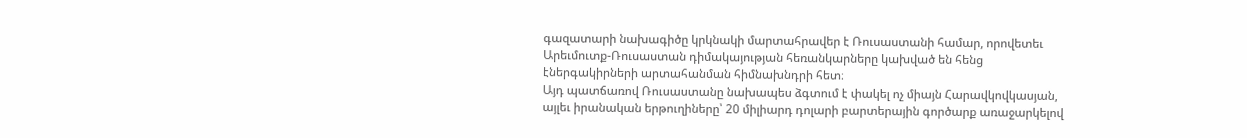գազատարի նախագիծը կրկնակի մարտահրավեր է Ռուսաստանի համար, որովետեւ Արեւմուտք-Ռուսաստան դիմակայության հեռանկարները կախված են հենց էներգակիրների արտահանման հիմնախնդրի հետ։
Այդ պատճառով Ռուսաստանը նախապես ձգտում է փակել ոչ միայն Հարավկովկասյան, այլեւ իրանական երթուղիները՝ 20 միլիարդ դոլարի բարտերային գործարք առաջարկելով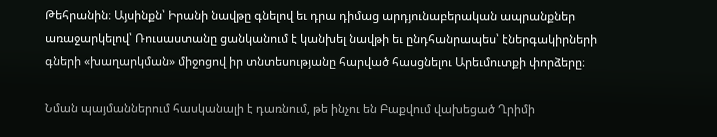Թեհրանին։ Այսինքն՝ Իրանի նավթը գնելով եւ դրա դիմաց արդյունաբերական ապրանքներ առաջարկելով՝ Ռուսաստանը ցանկանում է կանխել նավթի եւ ընդհանրապես՝ էներգակիրների գների «խաղարկման» միջոցով իր տնտեսությանը հարված հասցնելու Արեւմուտքի փորձերը։

Նման պայմաններում հասկանալի է դառնում, թե ինչու են Բաքվում վախեցած Ղրիմի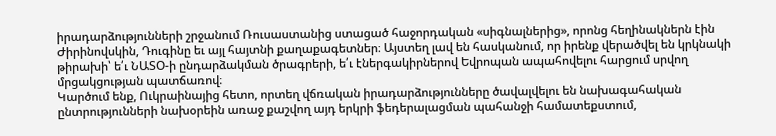իրադարձությունների շրջանում Ռուսաստանից ստացած հաջորդական «սիգնալներից», որոնց հեղինակներն էին Ժիրինովսկին, Դուգինը եւ այլ հայտնի քաղաքագետներ։ Այստեղ լավ են հասկանում, որ իրենք վերածվել են կրկնակի թիրախի՝ ե՛ւ ՆԱՏՕ-ի ընդարձակման ծրագրերի, ե՛ւ էներգակիրներով Եվրոպան ապահովելու հարցում սրվող մրցակցության պատճառով։
Կարծում ենք, Ուկրաինայից հետո, որտեղ վճռական իրադարձությունները ծավալվելու են նախագահական ընտրությունների նախօրեին առաջ քաշվող այդ երկրի ֆեդերալացման պահանջի համատեքստում,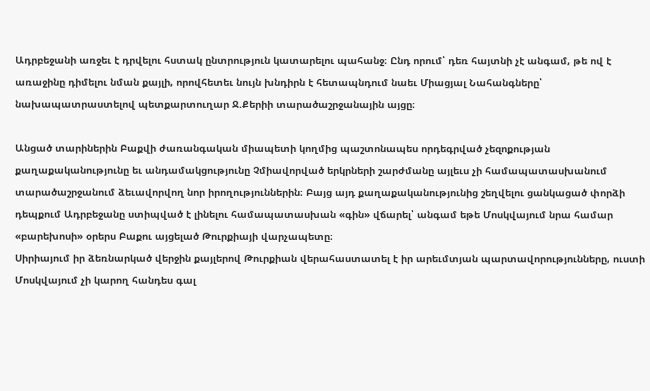Ադրբեջանի առջեւ է դրվելու հստակ ընտրություն կատարելու պահանջ։ Ընդ որում՝ դեռ հայտնի չէ անգամ, թե ով է առաջինը դիմելու նման քայլի, որովհետեւ նույն խնդիրն է հետապնդում նաեւ Միացյալ Նահանգները՝ նախապատրաստելով պետքարտուղար Ջ.Քերիի տարածաշրջանային այցը։

Անցած տարիներին Բաքվի ժառանգական միապետի կողմից պաշտոնապես որդեգրված չեզոքության քաղաքականությունը եւ անդամակցությունը Չմիավորված երկրների շարժմանը այլեւս չի համապատասխանում տարածաշրջանում ձեւավորվող նոր իրողություններին։ Բայց այդ քաղաքականությունից շեղվելու ցանկացած փորձի դեպքում Ադրբեջանը ստիպված է լինելու համապատասխան «գին» վճարել՝ անգամ եթե Մոսկվայում նրա համար «բարեխոսի» օրերս Բաքու այցելած Թուրքիայի վարչապետը։
Սիրիայում իր ձեռնարկած վերջին քայլերով Թուրքիան վերահաստատել է իր արեւմտյան պարտավորությունները, ուստի Մոսկվայում չի կարող հանդես գալ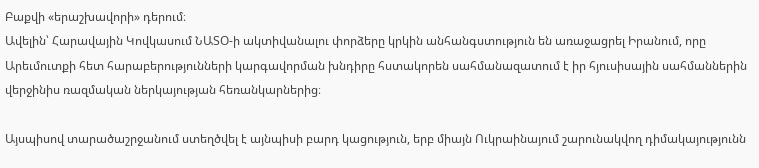Բաքվի «երաշխավորի» դերում։
Ավելին՝ Հարավային Կովկասում ՆԱՏՕ-ի ակտիվանալու փորձերը կրկին անհանգստություն են առաջացրել Իրանում, որը Արեւմուտքի հետ հարաբերությունների կարգավորման խնդիրը հստակորեն սահմանազատում է իր հյուսիսային սահմաններին վերջինիս ռազմական ներկայության հեռանկարներից։

Այսպիսով տարածաշրջանում ստեղծվել է այնպիսի բարդ կացություն, երբ միայն Ուկրաինայում շարունակվող դիմակայությունն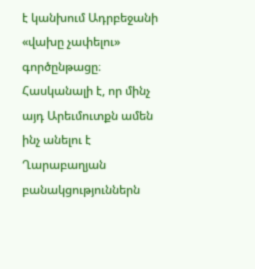է կանխում Ադրբեջանի «վախը չափելու» գործընթացը։ Հասկանալի է, որ մինչ այդ Արեւմուտքն ամեն ինչ անելու է Ղարաբաղյան բանակցություններն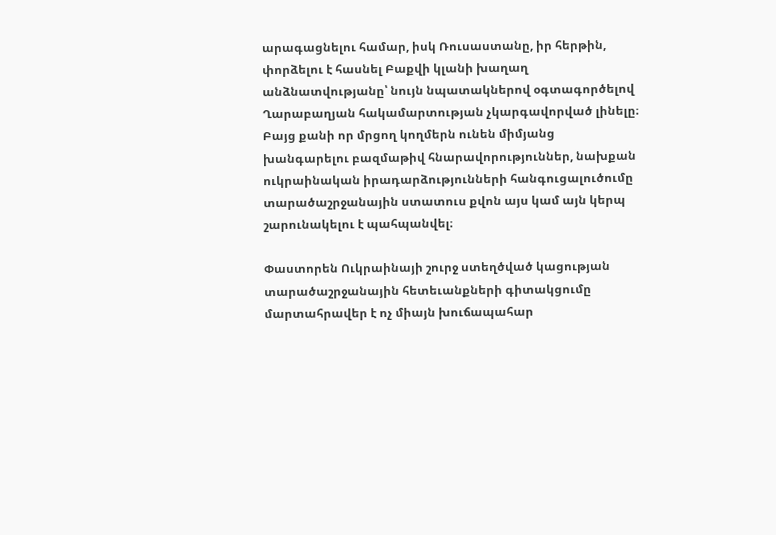արագացնելու համար, իսկ Ռուսաստանը, իր հերթին, փորձելու է հասնել Բաքվի կլանի խաղաղ անձնատվությանը՝ նույն նպատակներով օգտագործելով Ղարաբաղյան հակամարտության չկարգավորված լինելը։
Բայց քանի որ մրցող կողմերն ունեն միմյանց խանգարելու բազմաթիվ հնարավորություններ, նախքան ուկրաինական իրադարձությունների հանգուցալուծումը տարածաշրջանային ստատուս քվոն այս կամ այն կերպ շարունակելու է պահպանվել։

Փաստորեն Ուկրաինայի շուրջ ստեղծված կացության տարածաշրջանային հետեւանքների գիտակցումը մարտահրավեր է ոչ միայն խուճապահար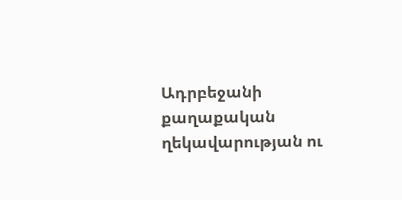Ադրբեջանի քաղաքական ղեկավարության ու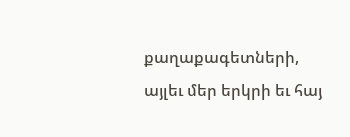քաղաքագետների, այլեւ մեր երկրի եւ հայ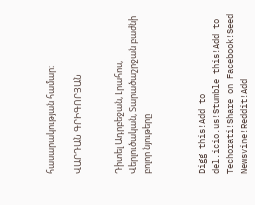հասարակության համար։

ՎԱՐԴԱՆ ԳՐԻԳՈՐՅԱՆ


Դիտել Ադրբեջան, Լրահոս, Վերլուծական, Տարածաշրջան բաժնի բոլոր նյութերը



Digg this!Add to del.icio.us!Stumble this!Add to Techorati!Share on Facebook!Seed Newsvine!Reddit!Add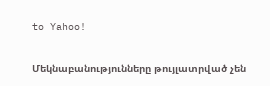to Yahoo!

Մեկնաբանությունները թույլատրված չեն